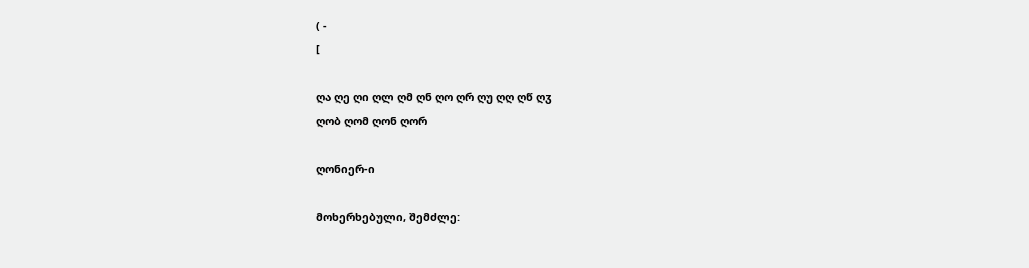( -
[

ღა ღე ღი ღლ ღმ ღნ ღო ღრ ღუ ღღ ღწ ღჳ
ღობ ღომ ღონ ღორ

ღონიერ-ი

მოხერხებული, შემძლე: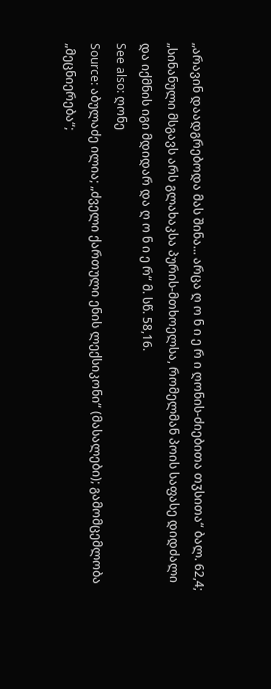„არავინ დაადგრებოდა მას შინა... არცა ღ ო ნ ი ე რ ი ღონის-ძიებითა თჳსითა“ ბალ. 62,4; „სინანული მსგავს არს გლახაკსა პურის-მთხოელსა, რომელმან პოის საფასე დიდძალი
და იქმნის იგი მდიდარ და ღ ო ნ ი ე რ“ მ. სწ. 58,16.
See also: ღონე
Source: აბულაძე ილია; „ძველი ქართული ენის ლექსიკონი“ (მასალები); გამომცემლობა „მეცნიერება“;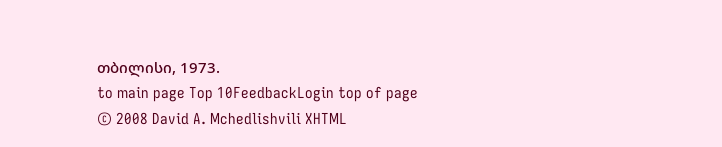თბილისი, 1973.
to main page Top 10FeedbackLogin top of page
© 2008 David A. Mchedlishvili XHTML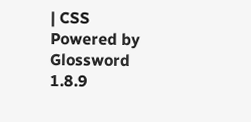| CSS Powered by Glossword 1.8.9